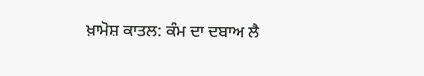ਖ਼ਾਮੋਸ਼ ਕਾਤਲ: ਕੰਮ ਦਾ ਦਬਾਅ ਲੈ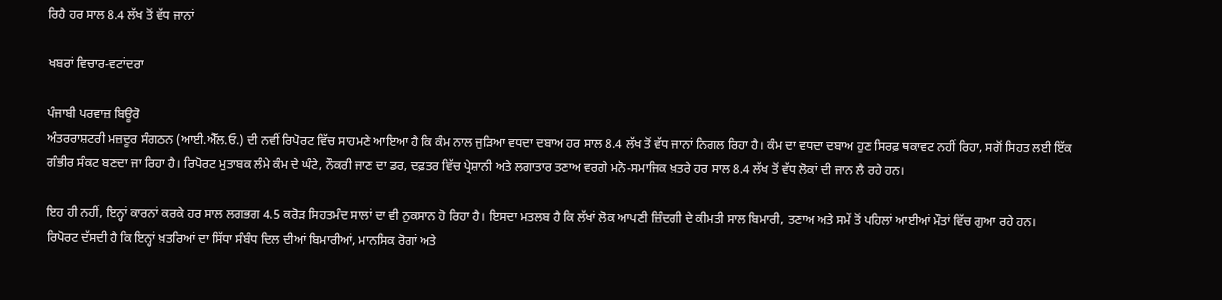ਰਿਹੈ ਹਰ ਸਾਲ 8.4 ਲੱਖ ਤੋਂ ਵੱਧ ਜਾਨਾਂ

ਖਬਰਾਂ ਵਿਚਾਰ-ਵਟਾਂਦਰਾ

ਪੰਜਾਬੀ ਪਰਵਾਜ਼ ਬਿਊਰੋ
ਅੰਤਰਰਾਸ਼ਟਰੀ ਮਜ਼ਦੂਰ ਸੰਗਠਨ (ਆਈ.ਐੱਲ.ਓ.) ਦੀ ਨਵੀਂ ਰਿਪੋਰਟ ਵਿੱਚ ਸਾਹਮਣੇ ਆਇਆ ਹੈ ਕਿ ਕੰਮ ਨਾਲ ਜੁੜਿਆ ਵਧਦਾ ਦਬਾਅ ਹਰ ਸਾਲ 8.4 ਲੱਖ ਤੋਂ ਵੱਧ ਜਾਨਾਂ ਨਿਗਲ ਰਿਹਾ ਹੈ। ਕੰਮ ਦਾ ਵਧਦਾ ਦਬਾਅ ਹੁਣ ਸਿਰਫ਼ ਥਕਾਵਟ ਨਹੀਂ ਰਿਹਾ, ਸਗੋਂ ਸਿਹਤ ਲਈ ਇੱਕ ਗੰਭੀਰ ਸੰਕਟ ਬਣਦਾ ਜਾ ਰਿਹਾ ਹੈ। ਰਿਪੋਰਟ ਮੁਤਾਬਕ ਲੰਮੇ ਕੰਮ ਦੇ ਘੰਟੇ, ਨੌਕਰੀ ਜਾਣ ਦਾ ਡਰ, ਦਫ਼ਤਰ ਵਿੱਚ ਪ੍ਰੇਸ਼ਾਨੀ ਅਤੇ ਲਗਾਤਾਰ ਤਣਾਅ ਵਰਗੇ ਮਨੋ-ਸਮਾਜਿਕ ਖ਼ਤਰੇ ਹਰ ਸਾਲ 8.4 ਲੱਖ ਤੋਂ ਵੱਧ ਲੋਕਾਂ ਦੀ ਜਾਨ ਲੈ ਰਹੇ ਹਨ।

ਇਹ ਹੀ ਨਹੀਂ, ਇਨ੍ਹਾਂ ਕਾਰਨਾਂ ਕਰਕੇ ਹਰ ਸਾਲ ਲਗਭਗ 4.5 ਕਰੋੜ ਸਿਹਤਮੰਦ ਸਾਲਾਂ ਦਾ ਵੀ ਨੁਕਸਾਨ ਹੋ ਰਿਹਾ ਹੈ। ਇਸਦਾ ਮਤਲਬ ਹੈ ਕਿ ਲੱਖਾਂ ਲੋਕ ਆਪਣੀ ਜ਼ਿੰਦਗੀ ਦੇ ਕੀਮਤੀ ਸਾਲ ਬਿਮਾਰੀ, ਤਣਾਅ ਅਤੇ ਸਮੇਂ ਤੋਂ ਪਹਿਲਾਂ ਆਈਆਂ ਮੌਤਾਂ ਵਿੱਚ ਗੁਆ ਰਹੇ ਹਨ।
ਰਿਪੋਰਟ ਦੱਸਦੀ ਹੈ ਕਿ ਇਨ੍ਹਾਂ ਖ਼ਤਰਿਆਂ ਦਾ ਸਿੱਧਾ ਸੰਬੰਧ ਦਿਲ ਦੀਆਂ ਬਿਮਾਰੀਆਂ, ਮਾਨਸਿਕ ਰੋਗਾਂ ਅਤੇ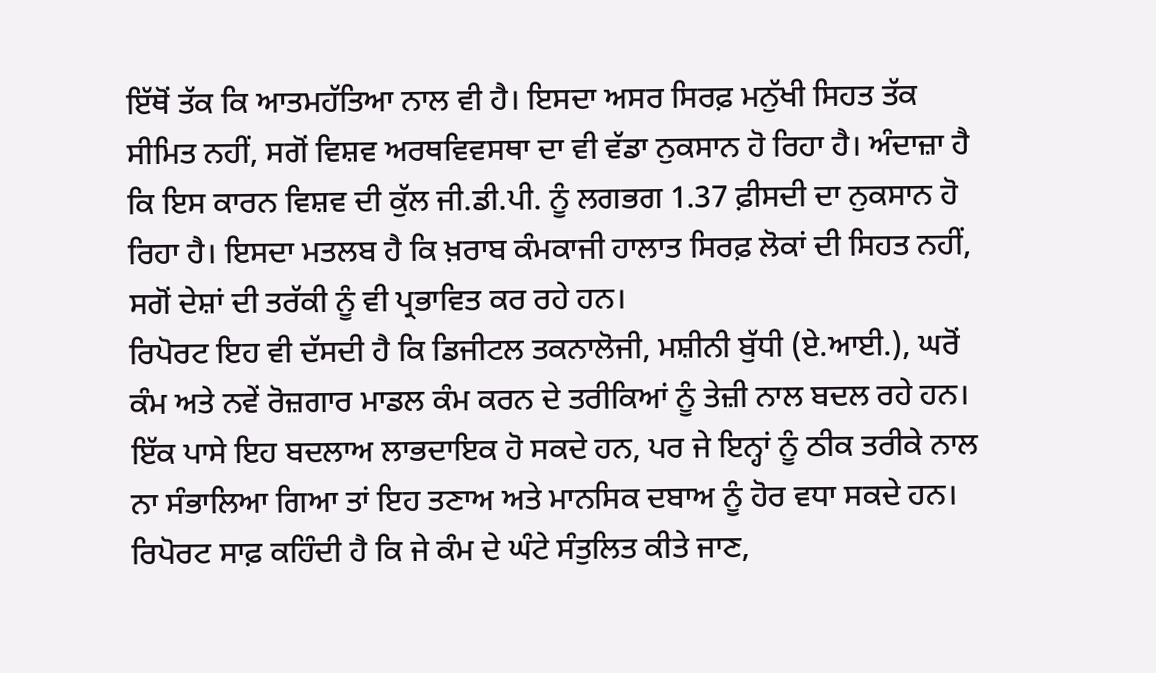ਇੱਥੋਂ ਤੱਕ ਕਿ ਆਤਮਹੱਤਿਆ ਨਾਲ ਵੀ ਹੈ। ਇਸਦਾ ਅਸਰ ਸਿਰਫ਼ ਮਨੁੱਖੀ ਸਿਹਤ ਤੱਕ ਸੀਮਿਤ ਨਹੀਂ, ਸਗੋਂ ਵਿਸ਼ਵ ਅਰਥਵਿਵਸਥਾ ਦਾ ਵੀ ਵੱਡਾ ਨੁਕਸਾਨ ਹੋ ਰਿਹਾ ਹੈ। ਅੰਦਾਜ਼ਾ ਹੈ ਕਿ ਇਸ ਕਾਰਨ ਵਿਸ਼ਵ ਦੀ ਕੁੱਲ ਜੀ.ਡੀ.ਪੀ. ਨੂੰ ਲਗਭਗ 1.37 ਫ਼ੀਸਦੀ ਦਾ ਨੁਕਸਾਨ ਹੋ ਰਿਹਾ ਹੈ। ਇਸਦਾ ਮਤਲਬ ਹੈ ਕਿ ਖ਼ਰਾਬ ਕੰਮਕਾਜੀ ਹਾਲਾਤ ਸਿਰਫ਼ ਲੋਕਾਂ ਦੀ ਸਿਹਤ ਨਹੀਂ, ਸਗੋਂ ਦੇਸ਼ਾਂ ਦੀ ਤਰੱਕੀ ਨੂੰ ਵੀ ਪ੍ਰਭਾਵਿਤ ਕਰ ਰਹੇ ਹਨ।
ਰਿਪੋਰਟ ਇਹ ਵੀ ਦੱਸਦੀ ਹੈ ਕਿ ਡਿਜੀਟਲ ਤਕਨਾਲੋਜੀ, ਮਸ਼ੀਨੀ ਬੁੱਧੀ (ਏ.ਆਈ.), ਘਰੋਂ ਕੰਮ ਅਤੇ ਨਵੇਂ ਰੋਜ਼ਗਾਰ ਮਾਡਲ ਕੰਮ ਕਰਨ ਦੇ ਤਰੀਕਿਆਂ ਨੂੰ ਤੇਜ਼ੀ ਨਾਲ ਬਦਲ ਰਹੇ ਹਨ। ਇੱਕ ਪਾਸੇ ਇਹ ਬਦਲਾਅ ਲਾਭਦਾਇਕ ਹੋ ਸਕਦੇ ਹਨ, ਪਰ ਜੇ ਇਨ੍ਹਾਂ ਨੂੰ ਠੀਕ ਤਰੀਕੇ ਨਾਲ ਨਾ ਸੰਭਾਲਿਆ ਗਿਆ ਤਾਂ ਇਹ ਤਣਾਅ ਅਤੇ ਮਾਨਸਿਕ ਦਬਾਅ ਨੂੰ ਹੋਰ ਵਧਾ ਸਕਦੇ ਹਨ।
ਰਿਪੋਰਟ ਸਾਫ਼ ਕਹਿੰਦੀ ਹੈ ਕਿ ਜੇ ਕੰਮ ਦੇ ਘੰਟੇ ਸੰਤੁਲਿਤ ਕੀਤੇ ਜਾਣ,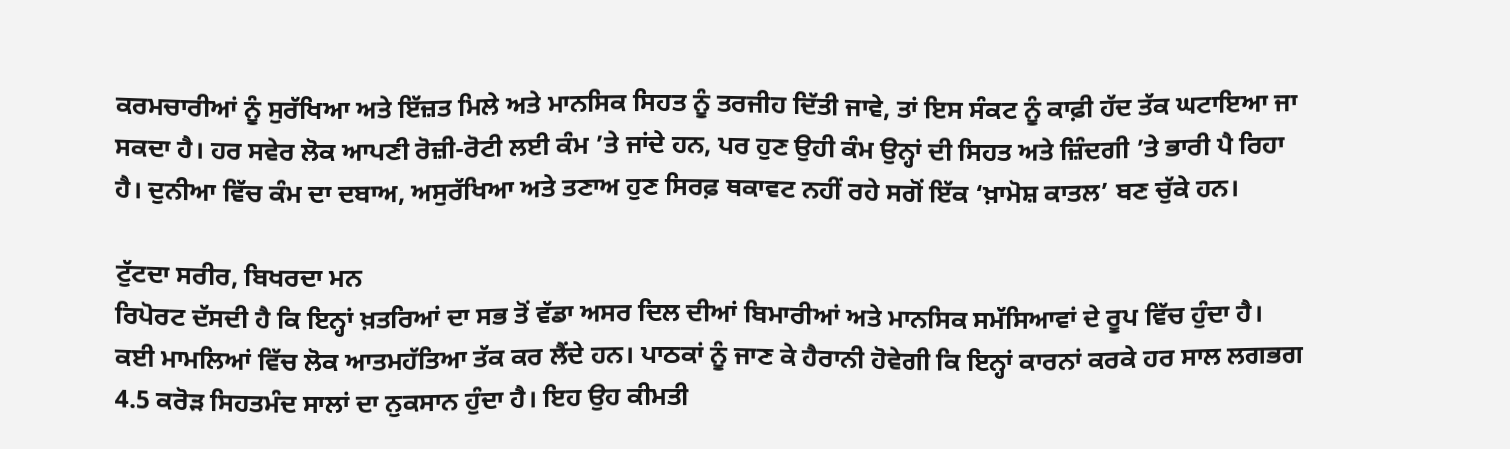ਕਰਮਚਾਰੀਆਂ ਨੂੰ ਸੁਰੱਖਿਆ ਅਤੇ ਇੱਜ਼ਤ ਮਿਲੇ ਅਤੇ ਮਾਨਸਿਕ ਸਿਹਤ ਨੂੰ ਤਰਜੀਹ ਦਿੱਤੀ ਜਾਵੇ, ਤਾਂ ਇਸ ਸੰਕਟ ਨੂੰ ਕਾਫ਼ੀ ਹੱਦ ਤੱਕ ਘਟਾਇਆ ਜਾ ਸਕਦਾ ਹੈ। ਹਰ ਸਵੇਰ ਲੋਕ ਆਪਣੀ ਰੋਜ਼ੀ-ਰੋਟੀ ਲਈ ਕੰਮ ’ਤੇ ਜਾਂਦੇ ਹਨ, ਪਰ ਹੁਣ ਉਹੀ ਕੰਮ ਉਨ੍ਹਾਂ ਦੀ ਸਿਹਤ ਅਤੇ ਜ਼ਿੰਦਗੀ ’ਤੇ ਭਾਰੀ ਪੈ ਰਿਹਾ ਹੈ। ਦੁਨੀਆ ਵਿੱਚ ਕੰਮ ਦਾ ਦਬਾਅ, ਅਸੁਰੱਖਿਆ ਅਤੇ ਤਣਾਅ ਹੁਣ ਸਿਰਫ਼ ਥਕਾਵਟ ਨਹੀਂ ਰਹੇ ਸਗੋਂ ਇੱਕ ‘ਖ਼ਾਮੋਸ਼ ਕਾਤਲ’ ਬਣ ਚੁੱਕੇ ਹਨ।

ਟੁੱਟਦਾ ਸਰੀਰ, ਬਿਖਰਦਾ ਮਨ
ਰਿਪੋਰਟ ਦੱਸਦੀ ਹੈ ਕਿ ਇਨ੍ਹਾਂ ਖ਼ਤਰਿਆਂ ਦਾ ਸਭ ਤੋਂ ਵੱਡਾ ਅਸਰ ਦਿਲ ਦੀਆਂ ਬਿਮਾਰੀਆਂ ਅਤੇ ਮਾਨਸਿਕ ਸਮੱਸਿਆਵਾਂ ਦੇ ਰੂਪ ਵਿੱਚ ਹੁੰਦਾ ਹੈ। ਕਈ ਮਾਮਲਿਆਂ ਵਿੱਚ ਲੋਕ ਆਤਮਹੱਤਿਆ ਤੱਕ ਕਰ ਲੈਂਦੇ ਹਨ। ਪਾਠਕਾਂ ਨੂੰ ਜਾਣ ਕੇ ਹੈਰਾਨੀ ਹੋਵੇਗੀ ਕਿ ਇਨ੍ਹਾਂ ਕਾਰਨਾਂ ਕਰਕੇ ਹਰ ਸਾਲ ਲਗਭਗ 4.5 ਕਰੋੜ ਸਿਹਤਮੰਦ ਸਾਲਾਂ ਦਾ ਨੁਕਸਾਨ ਹੁੰਦਾ ਹੈ। ਇਹ ਉਹ ਕੀਮਤੀ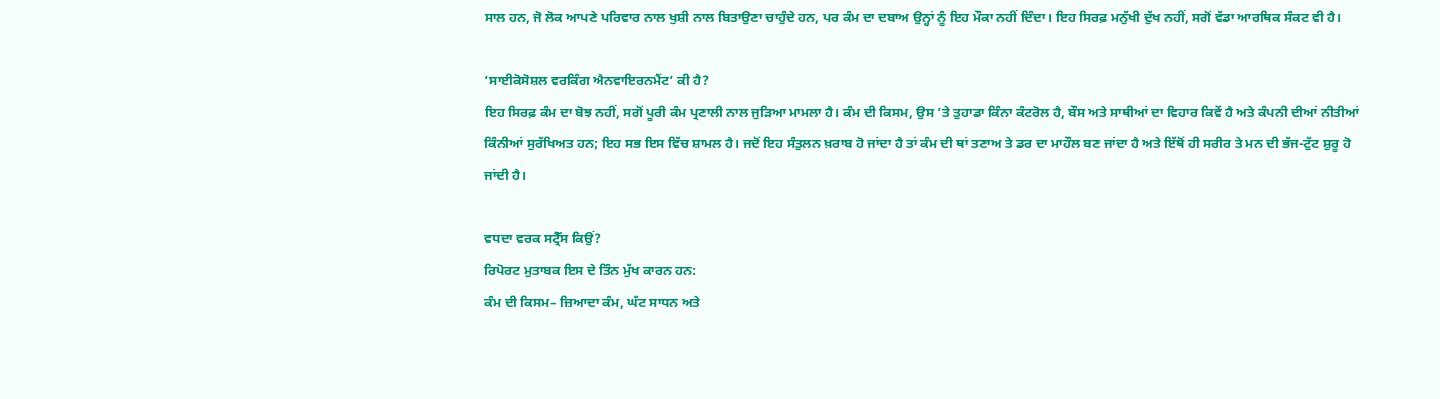ਸਾਲ ਹਨ, ਜੋ ਲੋਕ ਆਪਣੇ ਪਰਿਵਾਰ ਨਾਲ ਖੁਸ਼ੀ ਨਾਲ ਬਿਤਾਉਣਾ ਚਾਹੁੰਦੇ ਹਨ, ਪਰ ਕੰਮ ਦਾ ਦਬਾਅ ਉਨ੍ਹਾਂ ਨੂੰ ਇਹ ਮੌਕਾ ਨਹੀਂ ਦਿੰਦਾ। ਇਹ ਸਿਰਫ਼ ਮਨੁੱਖੀ ਦੁੱਖ ਨਹੀਂ, ਸਗੋਂ ਵੱਡਾ ਆਰਥਿਕ ਸੰਕਟ ਵੀ ਹੈ।

‘ਸਾਈਕੋਸੋਸ਼ਲ ਵਰਕਿੰਗ ਐਨਵਾਇਰਨਮੈਂਟ’ ਕੀ ਹੈ?
ਇਹ ਸਿਰਫ਼ ਕੰਮ ਦਾ ਬੋਝ ਨਹੀਂ, ਸਗੋਂ ਪੂਰੀ ਕੰਮ ਪ੍ਰਣਾਲੀ ਨਾਲ ਜੁੜਿਆ ਮਾਮਲਾ ਹੈ। ਕੰਮ ਦੀ ਕਿਸਮ, ਉਸ ’ਤੇ ਤੁਹਾਡਾ ਕਿੰਨਾ ਕੰਟਰੋਲ ਹੈ, ਬੌਸ ਅਤੇ ਸਾਥੀਆਂ ਦਾ ਵਿਹਾਰ ਕਿਵੇਂ ਹੈ ਅਤੇ ਕੰਪਨੀ ਦੀਆਂ ਨੀਤੀਆਂ ਕਿੰਨੀਆਂ ਸੁਰੱਖਿਅਤ ਹਨ; ਇਹ ਸਭ ਇਸ ਵਿੱਚ ਸ਼ਾਮਲ ਹੈ। ਜਦੋਂ ਇਹ ਸੰਤੁਲਨ ਖ਼ਰਾਬ ਹੋ ਜਾਂਦਾ ਹੈ ਤਾਂ ਕੰਮ ਦੀ ਥਾਂ ਤਣਾਅ ਤੇ ਡਰ ਦਾ ਮਾਹੌਲ ਬਣ ਜਾਂਦਾ ਹੈ ਅਤੇ ਇੱਥੋਂ ਹੀ ਸਰੀਰ ਤੇ ਮਨ ਦੀ ਭੱਜ-ਟੁੱਟ ਸ਼ੁਰੂ ਹੋ ਜਾਂਦੀ ਹੈ।

ਵਧਦਾ ਵਰਕ ਸਟ੍ਰੈੱਸ ਕਿਉਂ?
ਰਿਪੋਰਟ ਮੁਤਾਬਕ ਇਸ ਦੇ ਤਿੰਨ ਮੁੱਖ ਕਾਰਨ ਹਨ:
ਕੰਮ ਦੀ ਕਿਸਮ– ਜ਼ਿਆਦਾ ਕੰਮ, ਘੱਟ ਸਾਧਨ ਅਤੇ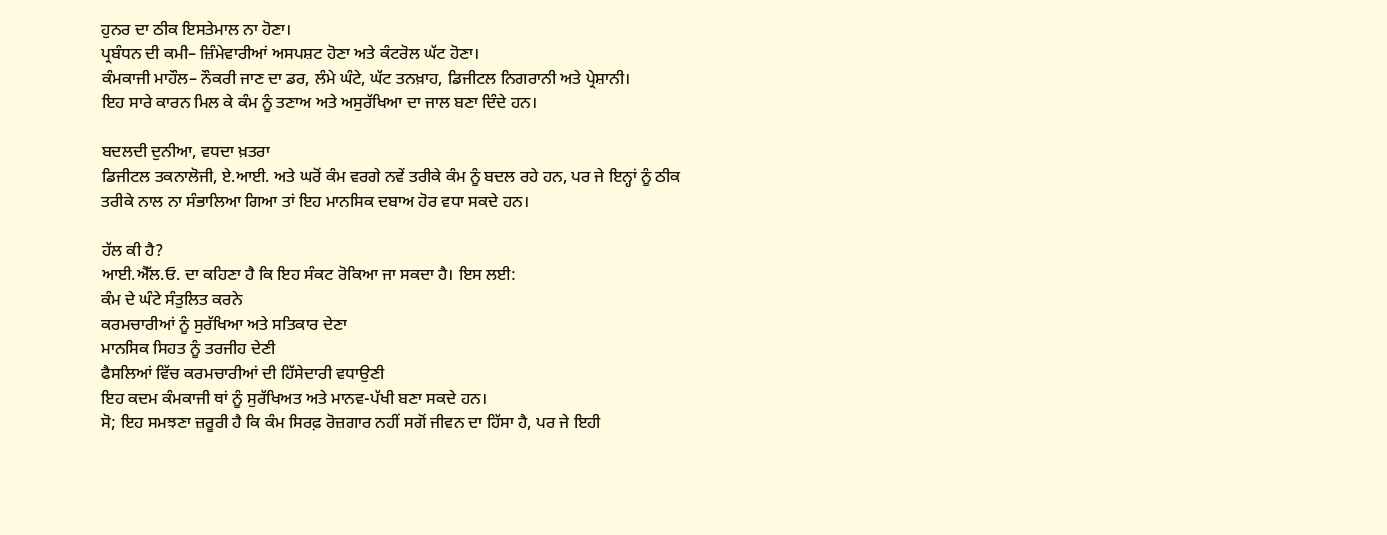ਹੁਨਰ ਦਾ ਠੀਕ ਇਸਤੇਮਾਲ ਨਾ ਹੋਣਾ।
ਪ੍ਰਬੰਧਨ ਦੀ ਕਮੀ– ਜ਼ਿੰਮੇਵਾਰੀਆਂ ਅਸਪਸ਼ਟ ਹੋਣਾ ਅਤੇ ਕੰਟਰੋਲ ਘੱਟ ਹੋਣਾ।
ਕੰਮਕਾਜੀ ਮਾਹੌਲ– ਨੌਕਰੀ ਜਾਣ ਦਾ ਡਰ, ਲੰਮੇ ਘੰਟੇ, ਘੱਟ ਤਨਖ਼ਾਹ, ਡਿਜੀਟਲ ਨਿਗਰਾਨੀ ਅਤੇ ਪ੍ਰੇਸ਼ਾਨੀ।
ਇਹ ਸਾਰੇ ਕਾਰਨ ਮਿਲ ਕੇ ਕੰਮ ਨੂੰ ਤਣਾਅ ਅਤੇ ਅਸੁਰੱਖਿਆ ਦਾ ਜਾਲ ਬਣਾ ਦਿੰਦੇ ਹਨ।

ਬਦਲਦੀ ਦੁਨੀਆ, ਵਧਦਾ ਖ਼ਤਰਾ
ਡਿਜੀਟਲ ਤਕਨਾਲੋਜੀ, ਏ.ਆਈ. ਅਤੇ ਘਰੋਂ ਕੰਮ ਵਰਗੇ ਨਵੇਂ ਤਰੀਕੇ ਕੰਮ ਨੂੰ ਬਦਲ ਰਹੇ ਹਨ, ਪਰ ਜੇ ਇਨ੍ਹਾਂ ਨੂੰ ਠੀਕ ਤਰੀਕੇ ਨਾਲ ਨਾ ਸੰਭਾਲਿਆ ਗਿਆ ਤਾਂ ਇਹ ਮਾਨਸਿਕ ਦਬਾਅ ਹੋਰ ਵਧਾ ਸਕਦੇ ਹਨ।

ਹੱਲ ਕੀ ਹੈ?
ਆਈ.ਐੱਲ.ਓ. ਦਾ ਕਹਿਣਾ ਹੈ ਕਿ ਇਹ ਸੰਕਟ ਰੋਕਿਆ ਜਾ ਸਕਦਾ ਹੈ। ਇਸ ਲਈ:
ਕੰਮ ਦੇ ਘੰਟੇ ਸੰਤੁਲਿਤ ਕਰਨੇ
ਕਰਮਚਾਰੀਆਂ ਨੂੰ ਸੁਰੱਖਿਆ ਅਤੇ ਸਤਿਕਾਰ ਦੇਣਾ
ਮਾਨਸਿਕ ਸਿਹਤ ਨੂੰ ਤਰਜੀਹ ਦੇਣੀ
ਫੈਸਲਿਆਂ ਵਿੱਚ ਕਰਮਚਾਰੀਆਂ ਦੀ ਹਿੱਸੇਦਾਰੀ ਵਧਾਉਣੀ
ਇਹ ਕਦਮ ਕੰਮਕਾਜੀ ਥਾਂ ਨੂੰ ਸੁਰੱਖਿਅਤ ਅਤੇ ਮਾਨਵ-ਪੱਖੀ ਬਣਾ ਸਕਦੇ ਹਨ।
ਸੋ; ਇਹ ਸਮਝਣਾ ਜ਼ਰੂਰੀ ਹੈ ਕਿ ਕੰਮ ਸਿਰਫ਼ ਰੋਜ਼ਗਾਰ ਨਹੀਂ ਸਗੋਂ ਜੀਵਨ ਦਾ ਹਿੱਸਾ ਹੈ, ਪਰ ਜੇ ਇਹੀ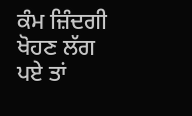ਕੰਮ ਜ਼ਿੰਦਗੀ ਖੋਹਣ ਲੱਗ ਪਏ ਤਾਂ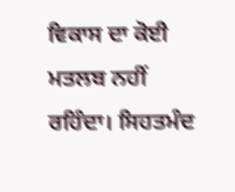ਵਿਕਾਸ ਦਾ ਕੋਈ ਮਤਲਬ ਨਹੀਂ ਰਹਿੰਦਾ। ਸਿਹਤਮੰਦ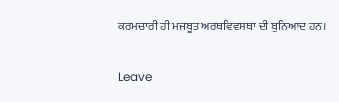ਕਰਮਚਾਰੀ ਹੀ ਮਜਬੂਤ ਅਰਥਵਿਵਸਥਾ ਦੀ ਬੁਨਿਆਦ ਹਨ।

Leave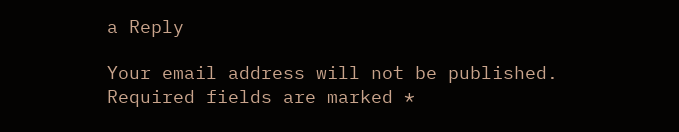a Reply

Your email address will not be published. Required fields are marked *